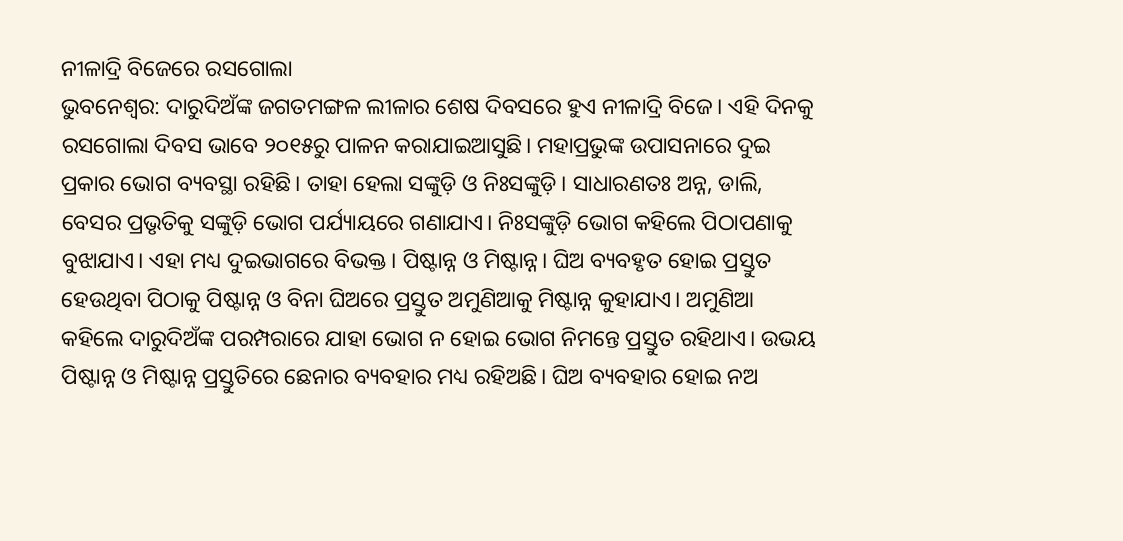ନୀଳାଦ୍ରି ବିଜେରେ ରସଗୋଲା
ଭୁବନେଶ୍ବର: ଦାରୁଦିଅଁଙ୍କ ଜଗତମଙ୍ଗଳ ଲୀଳାର ଶେଷ ଦିବସରେ ହୁଏ ନୀଳାଦ୍ରି ବିଜେ। ଏହି ଦିନକୁ ରସଗୋଲା ଦିବସ ଭାବେ ୨୦୧୫ରୁ ପାଳନ କରାଯାଇଆସୁଛି। ମହାପ୍ରଭୁଙ୍କ ଉପାସନାରେ ଦୁଇ ପ୍ରକାର ଭୋଗ ବ୍ୟବସ୍ଥା ରହିଛି। ତାହା ହେଲା ସଙ୍କୁଡ଼ି ଓ ନିଃସଙ୍କୁଡ଼ି। ସାଧାରଣତଃ ଅନ୍ନ, ଡାଲି, ବେସର ପ୍ରଭୃତିକୁ ସଙ୍କୁଡ଼ି ଭୋଗ ପର୍ଯ୍ୟାୟରେ ଗଣାଯାଏ। ନିଃସଙ୍କୁଡ଼ି ଭୋଗ କହିଲେ ପିଠାପଣାକୁ ବୁଝାଯାଏ। ଏହା ମଧ୍ୟ ଦୁଇଭାଗରେ ବିଭକ୍ତ। ପିଷ୍ଟାନ୍ନ ଓ ମିଷ୍ଟାନ୍ନ। ଘିଅ ବ୍ୟବହୃତ ହୋଇ ପ୍ରସ୍ତୁତ ହେଉଥିବା ପିଠାକୁ ପିଷ୍ଟାନ୍ନ ଓ ବିନା ଘିଅରେ ପ୍ରସ୍ତୁତ ଅମୁଣିଆକୁ ମିଷ୍ଟାନ୍ନ କୁହାଯାଏ। ଅମୁଣିଆ କହିଲେ ଦାରୁଦିଅଁଙ୍କ ପରମ୍ପରାରେ ଯାହା ଭୋଗ ନ ହୋଇ ଭୋଗ ନିମନ୍ତେ ପ୍ରସ୍ତୁତ ରହିଥାଏ। ଉଭୟ ପିଷ୍ଟାନ୍ନ ଓ ମିଷ୍ଟାନ୍ନ ପ୍ରସ୍ତୁତିରେ ଛେନାର ବ୍ୟବହାର ମଧ୍ୟ ରହିଅଛି। ଘିଅ ବ୍ୟବହାର ହୋଇ ନଅ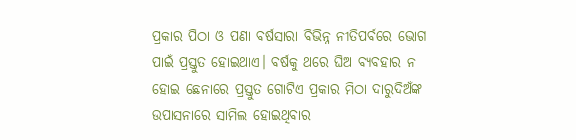ପ୍ରକାର ପିଠା ଓ ପଣା ବର୍ଷସାରା ବିଭିନ୍ନ ନୀତିପର୍ବରେ ଭୋଗ ପାଇଁ ପ୍ରସ୍ତୁତ ହୋଇଥାଏ। ବର୍ଷକୁ ଥରେ ଘିଅ ବ୍ୟବହାର ନ ହୋଇ ଛେନାରେ ପ୍ରସ୍ତୁତ ଗୋଟିଏ ପ୍ରକାର ମିଠା ଦାରୁଦିଅଁଙ୍କ ଉପାସନାରେ ସାମିଲ ହୋଇଥିବାର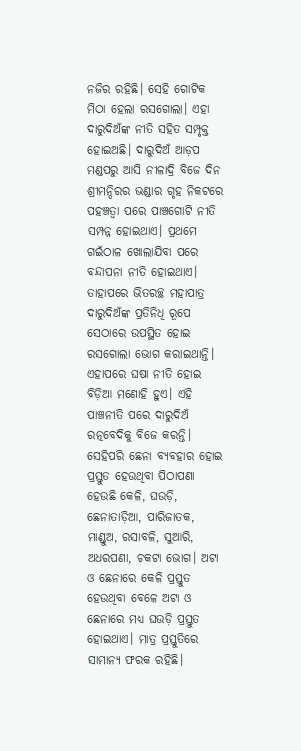ନଜିର ରହିଛି। ସେହି ଗୋଟିକ ମିଠା ହେଲା ରସଗୋଲା। ଏହା ଦାରୁଦିଅଁଙ୍କ ନୀତି ସହିତ ସମ୍ପୃକ୍ତ ହୋଇଅଛି। ଦାରୁଦିଅଁ ଆଡ଼ପ ମଣ୍ଡପରୁ ଆସି ନୀଳାଦ୍ରି ବିଜେ ଦିନ ଶ୍ରୀମନ୍ଦିରର ଭଣ୍ଡାର ଗୃହ ନିକଟରେ ପହଞ୍ଚତ୍ବା ପରେ ପାଞ୍ଚଗୋଟି ନୀତି ସମ୍ପନ୍ନ ହୋଇଥାଏ। ପ୍ରଥମେ ଗଇଁଠାଳ ଖୋଲାଯିବା ପରେ ବନ୍ଦାପନା ନୀତି ହୋଇଥାଏ। ତାହାପରେ ଭିତରଚ୍ଛ ମହାପାତ୍ର ଦାରୁଦିଅଁଙ୍କ ପ୍ରତିନିଧି ରୂପେ ସେଠାରେ ଉପସ୍ଥିତ ହୋଇ ରସଗୋଲା ଭୋଗ କରାଇଥାନ୍ତି। ଏହାପରେ ଘଷା ନୀତି ହୋଇ ବିଡ଼ିଆ ମଣୋହି ହୁଏ। ଏହି ପାଞ୍ଚନୀତି ପରେ ଦାରୁଦିଅଁ ରତ୍ନବେଦିକୁ ବିଜେ କରନ୍ତି। ସେହିପରି ଛେନା ବ୍ୟବହାର ହୋଇ ପ୍ରସ୍ତୁତ ହେଉଥିବା ପିଠାପଣା ହେଉଛି କେଳି, ଘଉଡ଼ି, ଛେନାତାଡ଼ିଆ, ପାରିଜାତକ, ମାଣ୍ଡୁଅ, ରସାବଳି, ସୁଆରି, ଅଧରପଣା, ଚକଟା ଭୋଗ। ଅଟା ଓ ଛେନାରେ କେଳି ପ୍ରସ୍ତୁତ ହେଉଥିବା ବେଳେ ଅଟା ଓ ଛେନାରେ ମଧ୍ୟ ଘଉଡ଼ି ପ୍ରସ୍ତୁତ ହୋଇଥାଏ। ମାତ୍ର ପ୍ରସ୍ତୁତିରେ ସାମାନ୍ୟ ଫରକ ରହିଛି।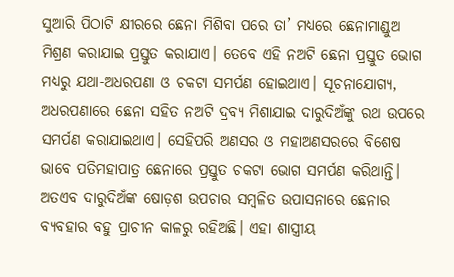ସୁଆରି ପିଠାଟି କ୍ଷୀରରେ ଛେନା ମିଶିବା ପରେ ତା’ ମଧ୍ୟରେ ଛେନାମାଣ୍ଡୁଅ ମିଶ୍ରଣ କରାଯାଇ ପ୍ରସ୍ତୁତ କରାଯାଏ। ତେବେ ଏହି ନଅଟି ଛେନା ପ୍ରସ୍ତୁତ ଭୋଗ ମଧ୍ୟରୁ ଯଥା-ଅଧରପଣା ଓ ଚକଟା ସମର୍ପଣ ହୋଇଥାଏ। ସୂଚନାଯୋଗ୍ୟ, ଅଧରପଣାରେ ଛେନା ସହିତ ନଅଟି ଦ୍ରବ୍ୟ ମିଶାଯାଇ ଦାରୁଦିଅଁଙ୍କୁ ରଥ ଉପରେ ସମର୍ପଣ କରାଯାଇଥାଏ। ସେହିପରି ଅଣସର ଓ ମହାଅଣସରରେ ବିଶେଷ ଭାବେ ପତିମହାପାତ୍ର ଛେନାରେ ପ୍ରସ୍ତୁତ ଚକଟା ଭୋଗ ସମର୍ପଣ କରିଥାନ୍ତି। ଅତଏବ ଦାରୁଦିଅଁଙ୍କ ଷୋଡ଼ଶ ଉପଚାର ସମ୍ବଳିତ ଉପାସନାରେ ଛେନାର ବ୍ୟବହାର ବହୁ ପ୍ରାଚୀନ କାଳରୁ ରହିଅଛି। ଏହା ଶାସ୍ତ୍ରୀୟ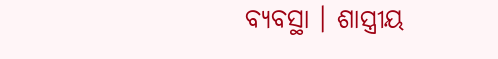ବ୍ୟବସ୍ଥା । ଶାସ୍ତ୍ରୀୟ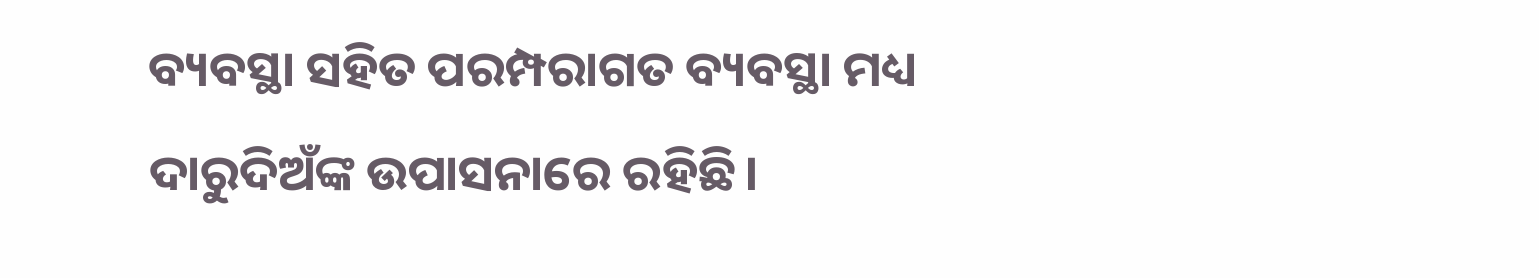ବ୍ୟବସ୍ଥା ସହିତ ପରମ୍ପରାଗତ ବ୍ୟବସ୍ଥା ମଧ୍ୟ ଦାରୁଦିଅଁଙ୍କ ଉପାସନାରେ ରହିଛି।